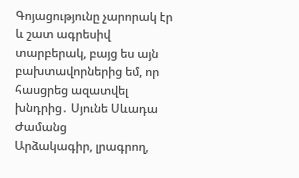Գոյացությունը չարորակ էր և շատ ագրեսիվ տարբերակ, բայց ես այն բախտավորներից եմ, որ հասցրեց ազատվել խնդրից․ Սյունե Սևադա
Ժամանց
Արձակագիր, լրագրող,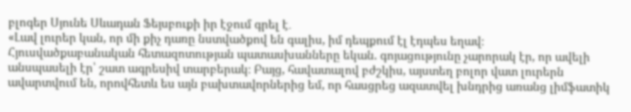բլոգեր Սյունե Սևադան Ֆեյսբուքի իր էջում գրել է․
«Լավ լուրեր կան, որ մի քիչ դառը նստվածքով են գալիս, իմ դեպքում էլ էդպես եղավ։ Հյուսվածքաբանական հետազոտության պատասխանները եկան. գոյացությունը չարորակ էր, որ ավելի անսպասելի էր՝ շատ ագրեսիվ տարբերակ։ Բայց, հավատալով բժշկիս, այստեղ բոլոր վատ լուրերն ավարտվում են, որովհետև ես այն բախտավորներից եմ, որ հասցրեց ազատվել խնդրից առանց լիմֆատիկ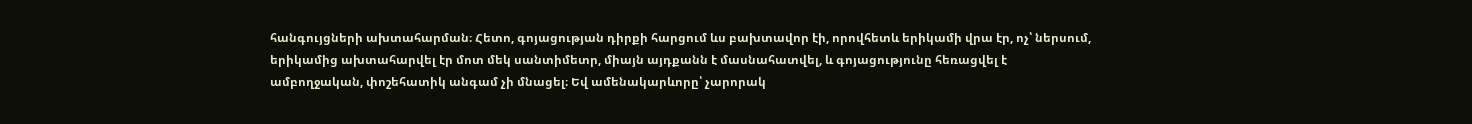հանգույցների ախտահարման։ Հետո, գոյացության դիրքի հարցում ևս բախտավոր էի, որովհետև երիկամի վրա էր, ոչ՝ ներսում, երիկամից ախտահարվել էր մոտ մեկ սանտիմետր, միայն այդքանն է մասնահատվել, և գոյացությունը հեռացվել է ամբողջական, փոշեհատիկ անգամ չի մնացել։ Եվ ամենակարևորը՝ չարորակ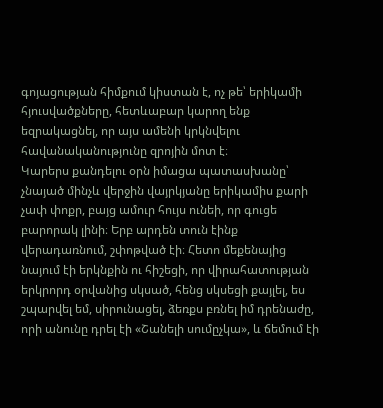գոյացության հիմքում կիստան է, ոչ թե՝ երիկամի հյուսվածքները, հետևաբար կարող ենք եզրակացնել, որ այս ամենի կրկնվելու հավանականությունը զրոյին մոտ է։
Կարերս քանդելու օրն իմացա պատասխանը՝ չնայած մինչև վերջին վայրկյանը երիկամիս քարի չափ փոքր, բայց ամուր հույս ունեի, որ գուցե բարորակ լինի։ Երբ արդեն տուն էինք վերադառնում, շփոթված էի։ Հետո մեքենայից նայում էի երկնքին ու հիշեցի, որ վիրահատության երկրորդ օրվանից սկսած, հենց սկսեցի քայլել, ես շպարվել եմ, սիրունացել, ձեռքս բռնել իմ դրենաժը, որի անունը դրել էի «Շանելի սումըչկա», և ճեմում էի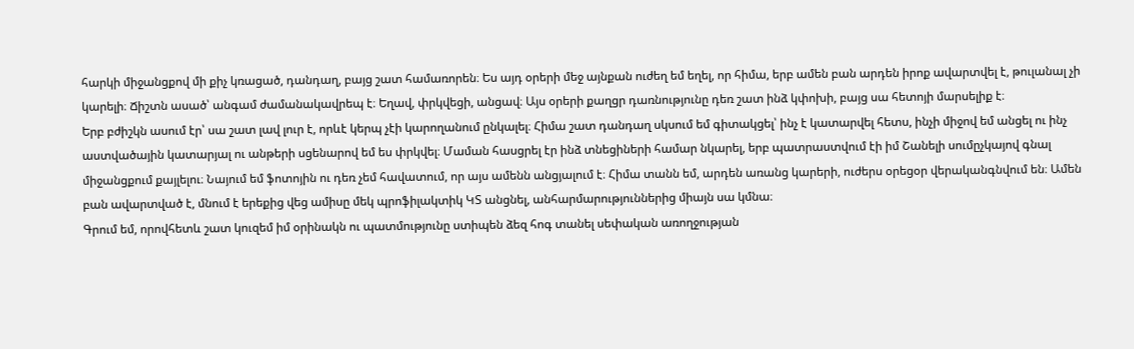հարկի միջանցքով մի քիչ կռացած, դանդաղ, բայց շատ համառորեն։ Ես այդ օրերի մեջ այնքան ուժեղ եմ եղել, որ հիմա, երբ ամեն բան արդեն իրոք ավարտվել է, թուլանալ չի կարելի։ Ճիշտն ասած՝ անգամ ժամանակավրեպ է։ Եղավ, փրկվեցի, անցավ։ Այս օրերի քաղցր դառնությունը դեռ շատ ինձ կփոխի, բայց սա հետոյի մարսելիք է։
Երբ բժիշկն ասում էր՝ սա շատ լավ լուր է, որևէ կերպ չէի կարողանում ընկալել։ Հիմա շատ դանդաղ սկսում եմ գիտակցել՝ ինչ է կատարվել հետս, ինչի միջով եմ անցել ու ինչ աստվածային կատարյալ ու անթերի սցենարով եմ ես փրկվել։ Մաման հասցրել էր ինձ տնեցիների համար նկարել, երբ պատրաստվում էի իմ Շանելի սումըչկայով գնալ միջանցքում քայլելու։ Նայում եմ ֆոտոյին ու դեռ չեմ հավատում, որ այս ամենն անցյալում է։ Հիմա տանն եմ, արդեն առանց կարերի, ուժերս օրեցօր վերականգնվում են։ Ամեն բան ավարտված է, մնում է երեքից վեց ամիսը մեկ պրոֆիլակտիկ ԿՏ անցնել, անհարմարություններից միայն սա կմնա։
Գրում եմ, որովհետև շատ կուզեմ իմ օրինակն ու պատմությունը ստիպեն ձեզ հոգ տանել սեփական առողջության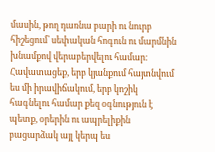մասին, թող դառնա բարի ու նուրբ հիշեցում՝ սեփական հոգուն ու մարմնին խնամքով վերաբերվելու համար։ Հավատացեք, երբ կյանքում հայտնվում ես մի իրավիճակում, երբ կոշիկ հագնելու համար քեզ օգնություն է պետք, օրերին ու ապրելիքին բացարձակ այլ կերպ ես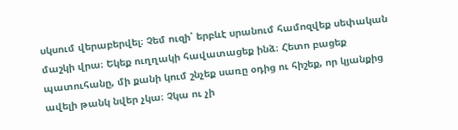սկսում վերաբերվել։ Չեմ ուզի՝ երբևէ սրանում համոզվեք սեփական մաշկի վրա։ Եկեք ուղղակի հավատացեք ինձ։ Հետո բացեք պատուհանը, մի քանի կում շնչեք սառը օդից ու հիշեք, որ կյանքից ավելի թանկ նվեր չկա։ Չկա ու չի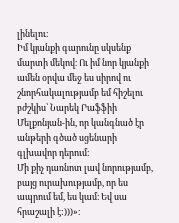լինելու։
Իմ կյանքի գարունը սկսենք մարտի մեկով։ Ու իմ նոր կյանքի ամեն օրվա մեջ ես սիրով ու շնորհակալությամբ եմ հիշելու բժշկիս՝ Նարեկ Րաֆֆիի Մելքոնյան-ին, որ կանգնած էր անթերի գծած սցենարի գլխավոր դերում։
Մի քիչ դառնոտ լավ նորությամբ, բայց ուրախությամբ, որ ես ապրում եմ, ես կամ։ Եվ սա հրաշալի է:)))»։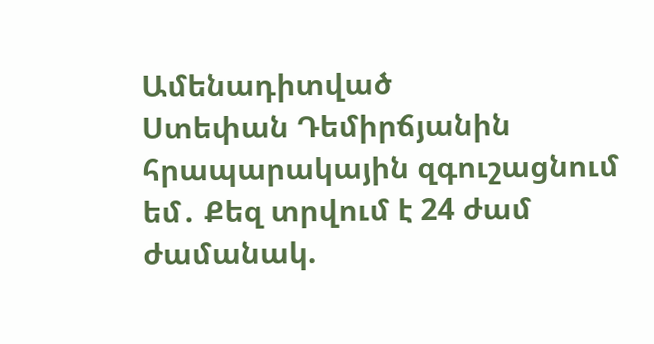Ամենադիտված
Ստեփան Դեմիրճյանին հրապարակային զգուշացնում եմ․ Քեզ տրվում է 24 ժամ ժամանակ.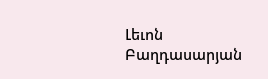Լեւոն Բաղդասարյան